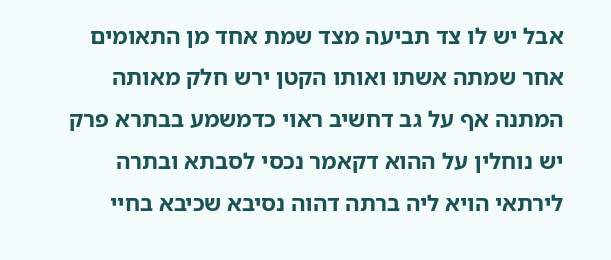אבל יש לו צד תביעה מצד שמת אחד מן התאומים אחר שמתה אשתו ואותו הקטן ירש חלק מאותה המתנה אף על גב דחשיב ראוי כדמשמע בבתרא פרק יש נוחלין על ההוא דקאמר נכסי לסבתא ובתרה לירתאי הויא ליה ברתה דהוה נסיבא שכיבא בחיי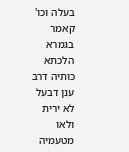בעלה וכו' קאמר בגמרא הלכתא כותיה דרב ענן דבעל לא ירית ולאו מטעמיה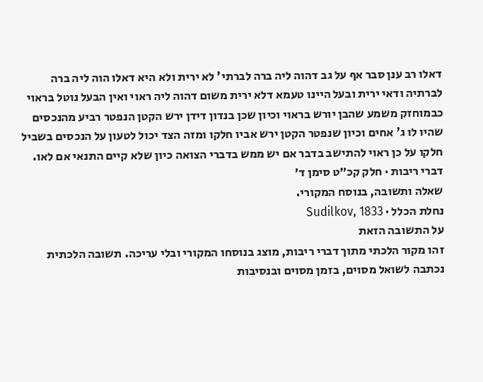דאלו רב ענן סבר אף על גב דהוה ליה ברה לברתי' לא ירית ולא היא דאלו הוה ליה ברה לברתיה ודאי ירית ובעל היינו טעמא דלא ירית משום דהוה ליה ראוי ואין הבעל נוטל בראוי כבמוחזק משמע שהבן יורש בראוי וכיון שכן בנדון דידן ירש הקטן הנפטר רביע מהנכסים שהיו לו ג' אחים וכיון שנפטר הקטן ירש אביו חלקו ומזה הצד יכול לטעון על הנכסים בשביל חלקו על כן ראוי להתישב בדבר אם יש ממש בדברי הצואה כיון שלא קיים התנאי אם לאו.
דברי ריבות · חלק קכ״ט סימן ד׳
שאלה ותשובה, בנוסח המקורי.
נחלת הכלל · Sudilkov, 1833
על התשובה הזאת
זהו מקור הלכתי מתוך דברי ריבות, מוצג בנוסחו המקורי ובלי עריכה. תשובה הלכתית נכתבה לשואל מסוים, בזמן מסוים ובנסיבות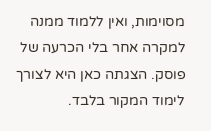מסוימות, ואין ללמוד ממנה למקרה אחר בלי הכרעה של פוסק. הצגתה כאן היא לצורך לימוד המקור בלבד.